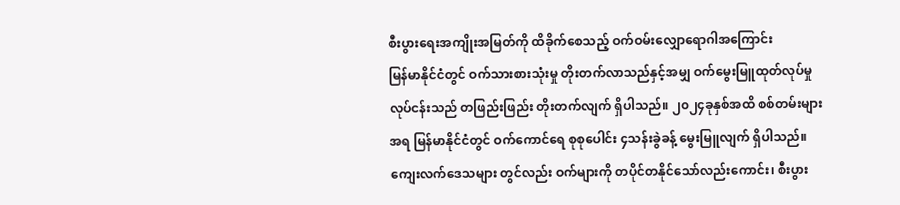စီးပွားရေးအကျိုးအမြတ်ကို ထိခိုက်စေသည့် ဝက်ဝမ်းလျှောရောဂါအကြောင်း
မြန်မာနိုင်ငံတွင် ဝက်သားစားသုံးမှု တိုးတက်လာသည်နှင့်အမျှ ဝက်မွေးမြူထုတ်လုပ်မှု လုပ်ငန်းသည် တဖြည်းဖြည်း တိုးတက်လျက် ရှိပါသည်။ ၂၀၂၄ခုနှစ်အထိ စစ်တမ်းများအရ မြန်မာနိုင်ငံတွင် ဝက်ကောင်ရေ စုစုပေါင်း ၄သန်းခွဲခန့် မွေးမြူလျက် ရှိပါသည်။ ကျေးလက်ဒေသများ တွင်လည်း ဝက်များကို တပိုင်တနိုင်သော်လည်းကောင်း၊ စီးပွား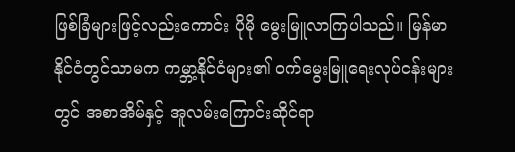ဖြစ်ခြံများဖြင့်လည်းကောင်း ပိုမို မွေးမြူလာကြပါသည်။ မြန်မာ နိုင်ငံတွင်သာမက ကမ္ဘာ့နိုင်ငံများ၏ ဝက်မွေးမြူရေးလုပ်ငန်းများတွင် အစာအိမ်နှင့် အူလမ်းကြောင်းဆိုင်ရာ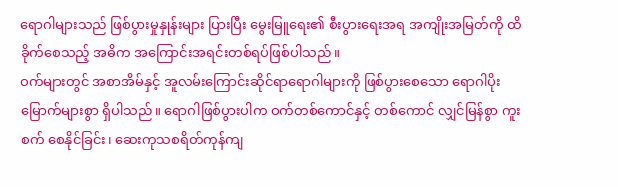ရောဂါများသည် ဖြစ်ပွားမှုနှုန်းများ ပြားပြီး မွေးမြူရေး၏ စီးပွားရေးအရ အကျိုးအမြတ်ကို ထိခိုက်စေသည့် အဓိက အကြောင်းအရင်းတစ်ရပ်ဖြစ်ပါသည်။
ဝက်များတွင် အစာအိမ်နှင့် အူလမ်းကြောင်းဆိုင်ရာရောဂါများကို ဖြစ်ပွားစေသော ရောဂါပိုး မြောက်များစွာ ရှိပါသည်။ ရောဂါဖြစ်ပွားပါက ဝက်တစ်ကောင်နှင့် တစ်ကောင် လျှင်မြန်စွာ ကူးစက် စေနိုင်ခြင်း၊ ဆေးကုသစရိတ်ကုန်ကျ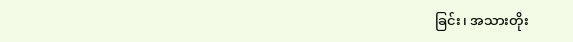ခြင်း၊ အသားတိုး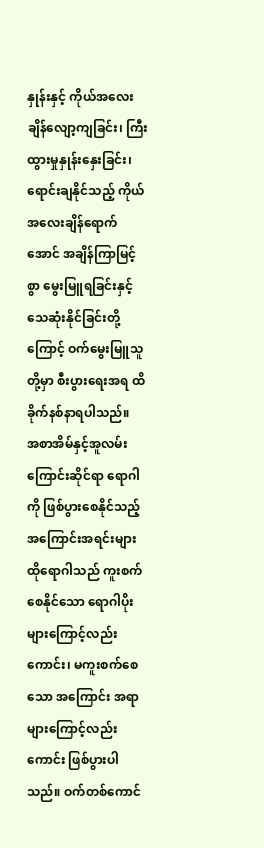နှုန်းနှင့် ကိုယ်အလေးချိန်လျော့ကျခြင်း၊ ကြီးထွားမှုနှုန်းနှေးခြင်း၊ ရောင်းချနိုင်သည့် ကိုယ်အလေးချိန်ရောက်အောင် အချိန်ကြာမြင့်စွာ မွေးမြူရခြင်းနှင့် သေဆုံးနိုင်ခြင်းတို့ကြောင့် ဝက်မွေးမြူသူတို့မှာ စီးပွားရေးအရ ထိခိုက်နစ်နာရပါသည်။
အစာအိမ်နှင့်အူလမ်းကြောင်းဆိုင်ရာ ရောဂါကို ဖြစ်ပွားစေနိုင်သည့် အကြောင်းအရင်းများ
ထိုရောဂါသည် ကူးစက်စေနိုင်သော ရောဂါပိုးများကြောင့်လည်း ကောင်း၊ မကူးစက်စေသော အကြောင်း အရာများကြောင့်လည်းကောင်း ဖြစ်ပွားပါသည်။ ဝက်တစ်ကောင်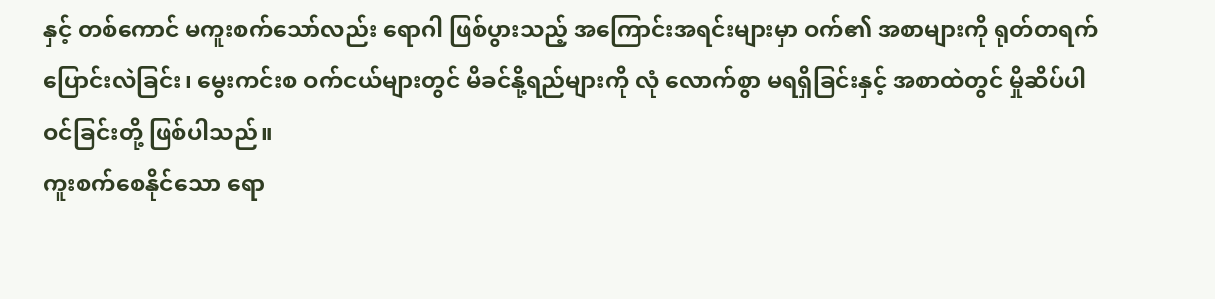နှင့် တစ်ကောင် မကူးစက်သော်လည်း ရောဂါ ဖြစ်ပွားသည့် အကြောင်းအရင်းများမှာ ဝက်၏ အစာများကို ရုတ်တရက် ပြောင်းလဲခြင်း၊ မွေးကင်းစ ဝက်ငယ်များတွင် မိခင်နို့ရည်များကို လုံ လောက်စွာ မရရှိခြင်းနှင့် အစာထဲတွင် မှိုဆိပ်ပါဝင်ခြင်းတို့ ဖြစ်ပါသည်။
ကူးစက်စေနိုင်သော ရော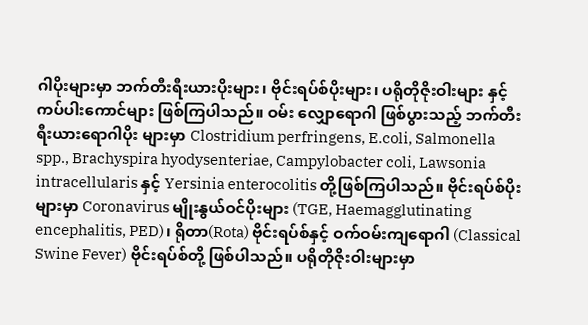ဂါပိုးများမှာ ဘက်တီးရီးယားပိုးများ၊ ဗိုင်းရပ်စ်ပိုးများ၊ ပရိုတိုဇိုးဝါးများ နှင့် ကပ်ပါးကောင်များ ဖြစ်ကြပါသည်။ ဝမ်း လျှောရောဂါ ဖြစ်ပွားသည့် ဘက်တီးရီးယားရောဂါပိုး များမှာ Clostridium perfringens, E.coli, Salmonella spp., Brachyspira hyodysenteriae, Campylobacter coli, Lawsonia intracellularis နှင့် Yersinia enterocolitis တို့ဖြစ်ကြပါသည်။ ဗိုင်းရပ်စ်ပိုးများမှာ Coronavirus မျိုးနွယ်ဝင်ပိုးများ (TGE, Haemagglutinating encephalitis, PED)၊ ရိုတာ(Rota) ဗိုင်းရပ်စ်နှင့် ဝက်ဝမ်းကျရောဂါ (Classical Swine Fever) ဗိုင်းရပ်စ်တို့ ဖြစ်ပါသည်။ ပရိုတိုဇိုးဝါးများမှာ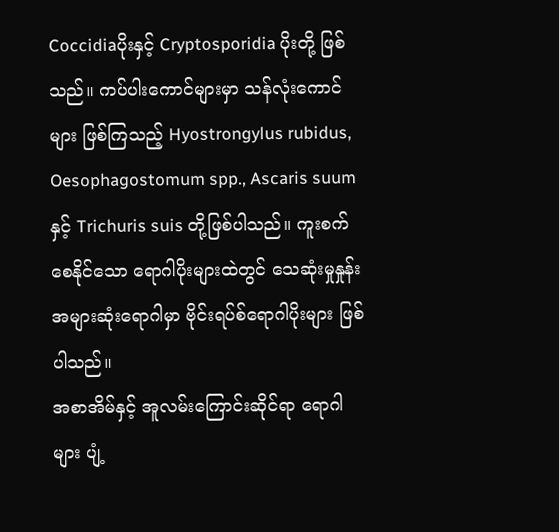Coccidiaပိုးနှင့် Cryptosporidia ပိုးတို့ ဖြစ်သည်။ ကပ်ပါးကောင်များမှာ သန်လုံးကောင်များ ဖြစ်ကြသည့် Hyostrongylus rubidus, Oesophagostomum spp., Ascaris suum နှင့် Trichuris suis တို့ဖြစ်ပါသည်။ ကူးစက်စေနိုင်သော ရောဂါပိုးများထဲတွင် သေဆုံးမှုနှုန်းအများဆုံးရောဂါမှာ ဗိုင်းရပ်စ်ရောဂါပိုးများ ဖြစ်ပါသည်။
အစာအိမ်နှင့် အူလမ်းကြောင်းဆိုင်ရာ ရောဂါများ ပျံ့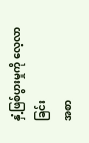နှံ့ဖြစ်ပွားမှုကို လေ့လာခြင်း
အစာ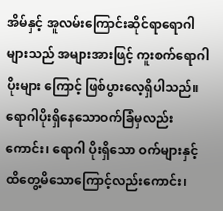အိမ်နှင့် အူလမ်းကြောင်းဆိုင်ရာရောဂါများသည် အများအားဖြင့် ကူးစက်ရောဂါပိုးများ ကြောင့် ဖြစ်ပွားလေ့ရှိပါသည်။ ရောဂါပိုးရှိနေသောဝက်ခြံမှလည်းကောင်း၊ ရောဂါ ပိုးရှိသော ဝက်များနှင့် ထိတွေ့မိသောကြောင့်လည်းကောင်း၊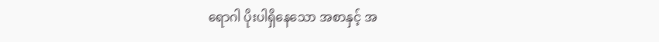ရောဂါ ပိုးပါရှိနေသော အစာနှင့် အ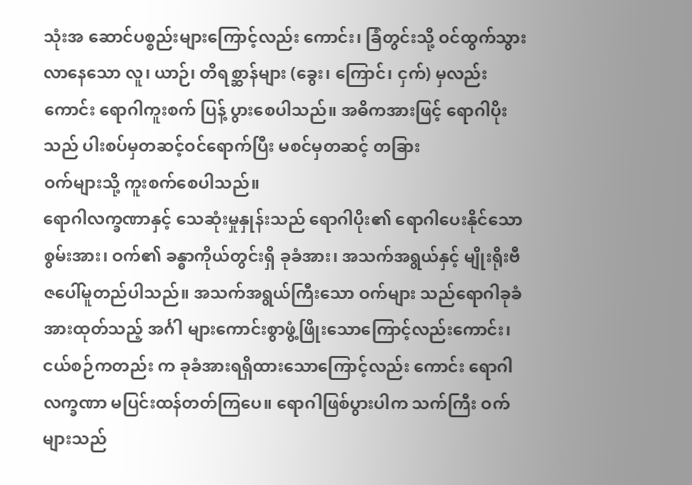သုံးအ ဆောင်ပစ္စည်းများကြောင့်လည်း ကောင်း၊ ခြံတွင်းသို့ ဝင်ထွက်သွား လာနေသော လူ၊ ယာဉ်၊ တိရစ္ဆာန်များ (ခွေး၊ ကြောင်၊ ငှက်) မှလည်းကောင်း ရောဂါကူးစက် ပြန့် ပွားစေပါသည်။ အဓိကအားဖြင့် ရောဂါပိုးသည် ပါးစပ်မှတဆင့်ဝင်ရောက်ပြီး မစင်မှတဆင့် တခြား
ဝက်များသို့ ကူးစက်စေပါသည်။
ရောဂါလက္ခဏာနှင့် သေဆုံးမှုနှုန်းသည် ရောဂါပိုး၏ ရောဂါပေးနိုင်သော စွမ်းအား၊ ဝက်၏ ခန္ဓာကိုယ်တွင်းရှိ ခုခံအား၊ အသက်အရွယ်နှင့် မျိုးရိုးဗီဇပေါ်မူတည်ပါသည်။ အသက်အရွယ်ကြီးသော ဝက်များ သည်ရောဂါခုခံအားထုတ်သည့် အင်္ဂါ များကောင်းစွာဖွံ့ဖြိုးသောကြောင့်လည်းကောင်း၊ ငယ်စဉ်ကတည်း က ခုခံအားရရှိထားသောကြောင့်လည်း ကောင်း ရောဂါလက္ခဏာ မပြင်းထန်တတ်ကြပေ။ ရောဂါဖြစ်ပွားပါက သက်ကြီး ဝက်များသည်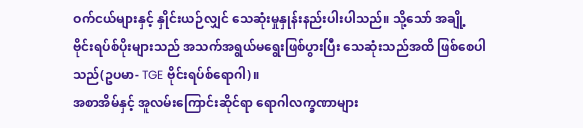ဝက်ငယ်များနှင့် နှိုင်းယဉ်လျှင် သေဆုံးမှုနှုန်းနည်းပါးပါသည်။ သို့သော် အချို့ဗိုင်းရပ်စ်ပိုးများသည် အသက်အရွယ်မရွေးဖြစ်ပွားပြီး သေဆုံးသည်အထိ ဖြစ်စေပါသည်(ဥပမာ- TGE ဗိုင်းရပ်စ်ရောဂါ)။
အစာအိမ်နှင့် အူလမ်းကြောင်းဆိုင်ရာ ရောဂါလက္ခဏာများ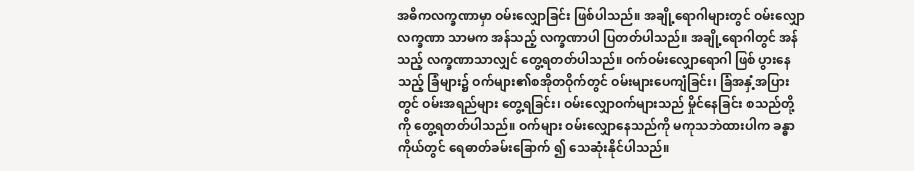အဓိကလက္ခဏာမှာ ဝမ်းလျှောခြင်း ဖြစ်ပါသည်။ အချို့ရောဂါများတွင် ဝမ်းလျှောလက္ခဏာ သာမက အန်သည့် လက္ခဏာပါ ပြတတ်ပါသည်။ အချို့ရောဂါတွင် အန်သည့် လက္ခဏာသာလျှင် တွေ့ရတတ်ပါသည်။ ဝက်ဝမ်းလျှောရောဂါ ဖြစ် ပွားနေသည့် ခြံများ၌ ဝက်များ၏စအိုတဝိုက်တွင် ဝမ်းများပေကျံခြင်း၊ ခြံအနှံ့အပြားတွင် ဝမ်းအရည်များ တွေ့ရခြင်း၊ ဝမ်းလျှောဝက်များသည် မှိုင်နေခြင်း စသည်တို့ကို တွေ့ရတတ်ပါသည်။ ဝက်များ ဝမ်းလျှောနေသည်ကို မကုသဘဲထားပါက ခန္ဓာကိုယ်တွင် ရေဓာတ်ခမ်းခြောက် ၍ သေဆုံးနိုင်ပါသည်။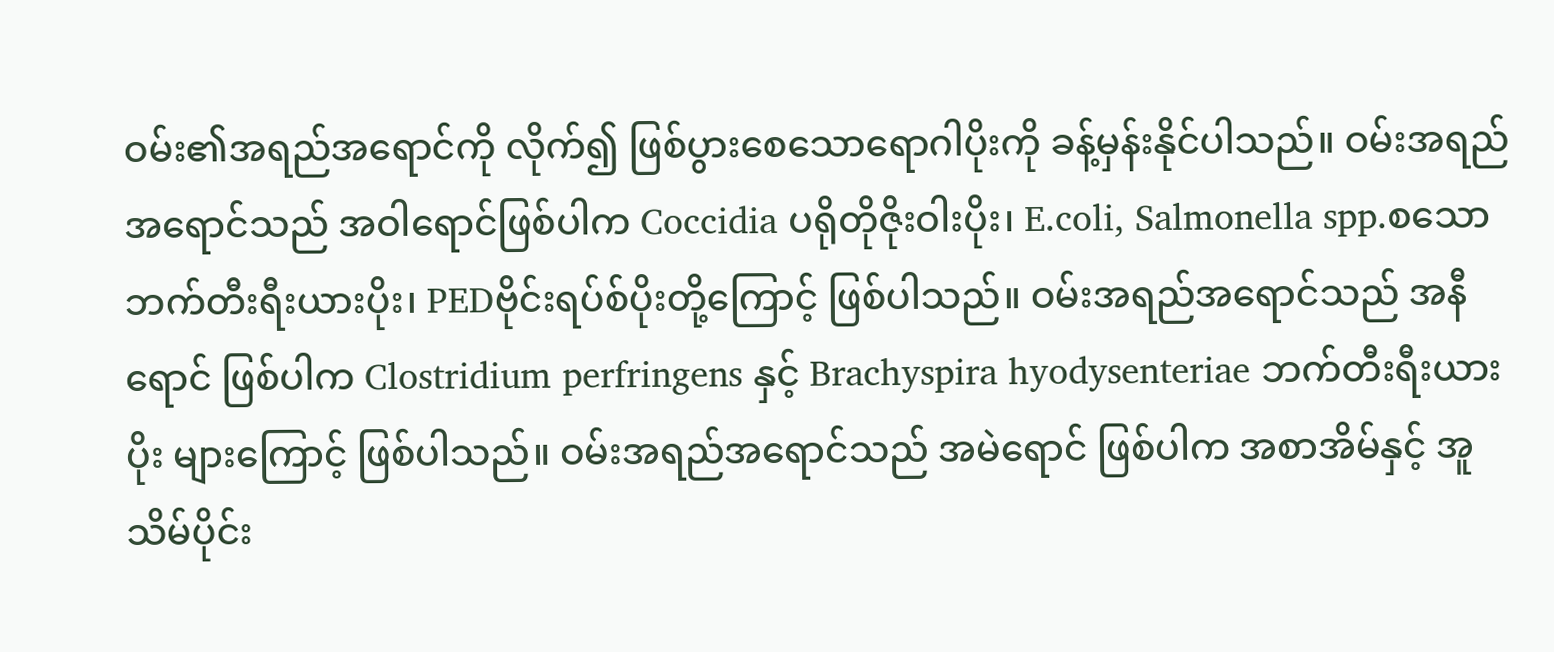ဝမ်း၏အရည်အရောင်ကို လိုက်၍ ဖြစ်ပွားစေသောရောဂါပိုးကို ခန့်မှန်းနိုင်ပါသည်။ ဝမ်းအရည် အရောင်သည် အဝါရောင်ဖြစ်ပါက Coccidia ပရိုတိုဇိုးဝါးပိုး၊ E.coli, Salmonella spp.စသော ဘက်တီးရီးယားပိုး၊ PEDဗိုင်းရပ်စ်ပိုးတို့ကြောင့် ဖြစ်ပါသည်။ ဝမ်းအရည်အရောင်သည် အနီရောင် ဖြစ်ပါက Clostridium perfringens နှင့် Brachyspira hyodysenteriae ဘက်တီးရီးယားပိုး များကြောင့် ဖြစ်ပါသည်။ ဝမ်းအရည်အရောင်သည် အမဲရောင် ဖြစ်ပါက အစာအိမ်နှင့် အူသိမ်ပိုင်း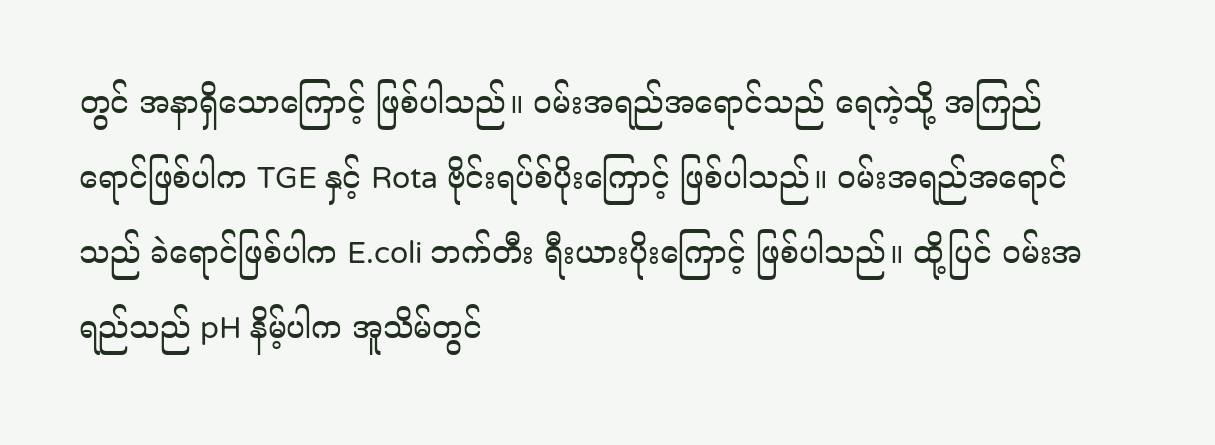တွင် အနာရှိသောကြောင့် ဖြစ်ပါသည်။ ဝမ်းအရည်အရောင်သည် ရေကဲ့သို့ အကြည်ရောင်ဖြစ်ပါက TGE နှင့် Rota ဗိုင်းရပ်စ်ပိုးကြောင့် ဖြစ်ပါသည်။ ဝမ်းအရည်အရောင်သည် ခဲရောင်ဖြစ်ပါက E.coli ဘက်တီး ရီးယားပိုးကြောင့် ဖြစ်ပါသည်။ ထို့ပြင် ဝမ်းအရည်သည် pH နိမ့်ပါက အူသိမ်တွင်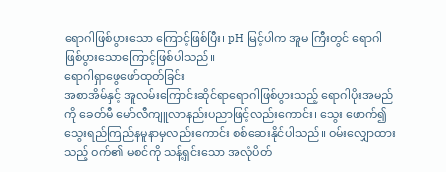ရောဂါဖြစ်ပွားသော ကြောင့်ဖြစ်ပြီး၊ pH မြင့်ပါက အူမ ကြီးတွင် ရောဂါဖြစ်ပွားသောကြောင့်ဖြစ်ပါသည်။
ရောဂါရှာဖွေဖော်ထုတ်ခြင်း
အစာအိမ်နှင့် အူလမ်းကြောင်းဆိုင်ရာရောဂါဖြစ်ပွားသည့် ရောဂါပိုးအမည်ကို ခေတ်မီ မော်လီကျူလာနည်းပညာဖြင့်လည်းကောင်း၊ သွေး ဖောက်၍ သွေးရည်ကြည်နမူနာမှလည်းကောင်း စစ်ဆေးနိုင်ပါသည်။ ဝမ်းလျှောထားသည့် ဝက်၏ မစင်ကို သန့်ရှင်းသော အလုံပိတ်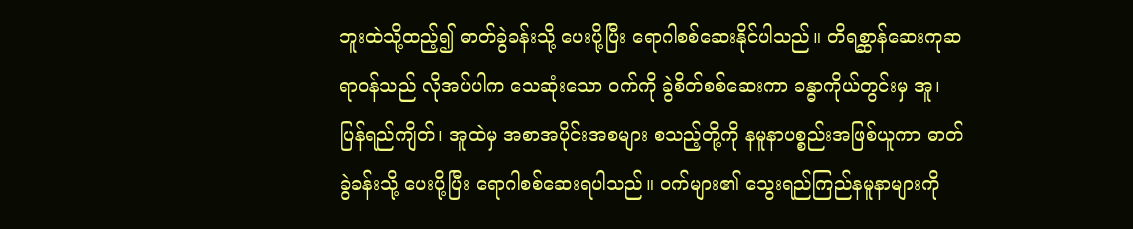ဘူးထဲသို့ထည့်၍ ဓာတ်ခွဲခန်းသို့ ပေးပို့ပြီး ရောဂါစစ်ဆေးနိုင်ပါသည်။ တိရစ္ဆာန်ဆေးကုဆရာဝန်သည် လိုအပ်ပါက သေဆုံးသော ဝက်ကို ခွဲစိတ်စစ်ဆေးကာ ခန္ဓာကိုယ်တွင်းမှ အူ၊ ပြန်ရည်ကျိတ်၊ အူထဲမှ အစာအပိုင်းအစများ စသည့်တို့ကို နမူနာပစ္စည်းအဖြစ်ယူကာ ဓာတ်ခွဲခန်းသို့ ပေးပို့ပြီး ရောဂါစစ်ဆေးရပါသည်။ ဝက်များ၏ သွေးရည်ကြည်နမူနာများကို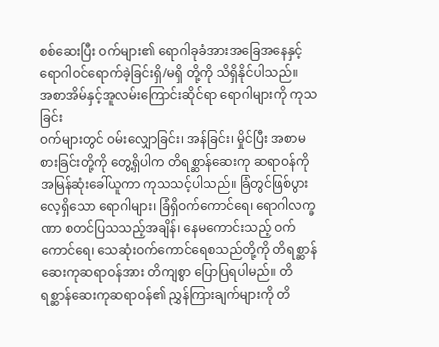စစ်ဆေးပြီး ဝက်များ၏ ရောဂါခုခံအားအခြေအနေနှင့် ရောဂါဝင်ရောက်ခဲ့ခြင်းရှိ/မရှိ တို့ကို သိရှိနိုင်ပါသည်။
အစာအိမ်နှင့်အူလမ်းကြောင်းဆိုင်ရာ ရောဂါများကို ကုသခြင်း
ဝက်များတွင် ဝမ်းလျှောခြင်း၊ အန်ခြင်း၊ မှိုင်ပြီး အစာမစားခြင်းတို့ကို တွေ့ရှိပါက တိရစ္ဆာန်ဆေးကု ဆရာဝန်ကို အမြန်ဆုံးခေါ်ယူကာ ကုသသင့်ပါသည်။ ခြံတွင်ဖြစ်ပွားလေ့ရှိသော ရောဂါများ၊ ခြံရှိဝက်ကောင်ရေ၊ ရောဂါလက္ခဏာ စတင်ပြသသည့်အချိန်၊ နေမကောင်းသည့် ဝက်ကောင်ရေ၊ သေဆုံးဝက်ကောင်ရေစသည်တို့ကို တိရစ္ဆာန်ဆေးကုဆရာဝန်အား တိကျစွာ ပြောပြရပါမည်။ တိရစ္ဆာန်ဆေးကုဆရာဝန်၏ ညွှန်ကြားချက်များကို တိ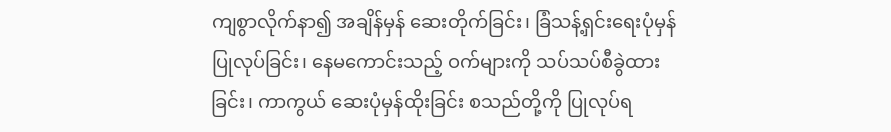ကျစွာလိုက်နာ၍ အချိန်မှန် ဆေးတိုက်ခြင်း၊ ခြံသန့်ရှင်းရေးပုံမှန်ပြုလုပ်ခြင်း၊ နေမကောင်းသည့် ဝက်များကို သပ်သပ်စီခွဲထားခြင်း၊ ကာကွယ် ဆေးပုံမှန်ထိုးခြင်း စသည်တို့ကို ပြုလုပ်ရ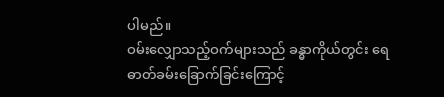ပါမည်။
ဝမ်းလျှောသည့်ဝက်များသည် ခန္ဓာကိုယ်တွင်း ရေဓာတ်ခမ်းခြောက်ခြင်းကြောင့်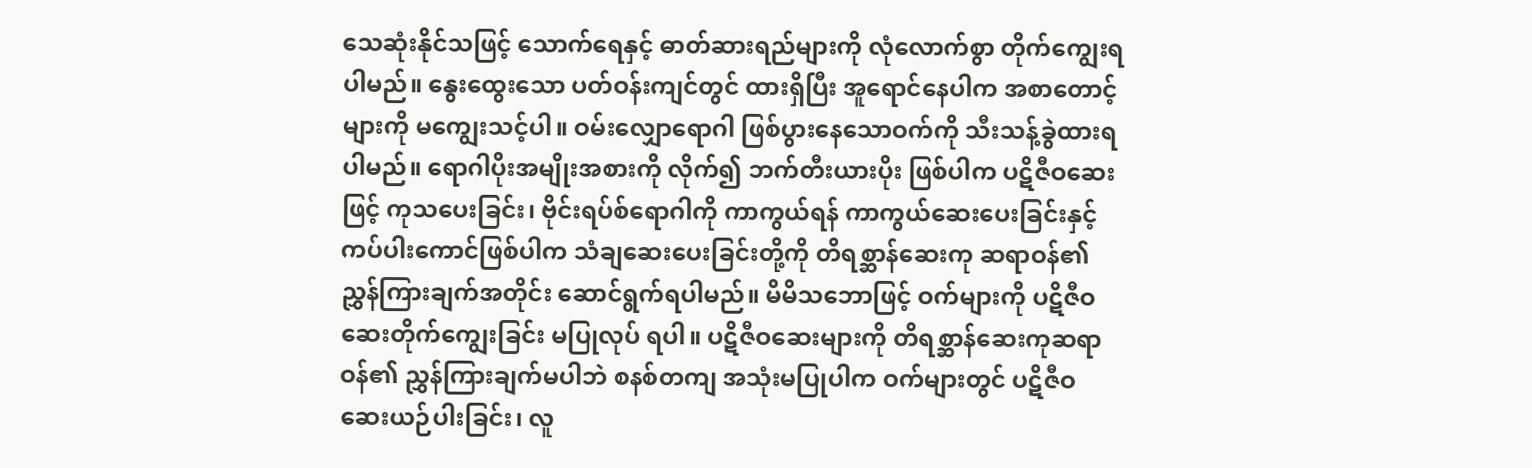သေဆုံးနိုင်သဖြင့် သောက်ရေနှင့် ဓာတ်ဆားရည်များကို လုံလောက်စွာ တိုက်ကျွေးရပါမည်။ နွေးထွေးသော ပတ်ဝန်းကျင်တွင် ထားရှိပြီး အူရောင်နေပါက အစာတောင့်များကို မကျွေးသင့်ပါ။ ဝမ်းလျှောရောဂါ ဖြစ်ပွားနေသောဝက်ကို သီးသန့်ခွဲထားရပါမည်။ ရောဂါပိုးအမျိုးအစားကို လိုက်၍ ဘက်တီးယားပိုး ဖြစ်ပါက ပဋိဇီဝဆေးဖြင့် ကုသပေးခြင်း၊ ဗိုင်းရပ်စ်ရောဂါကို ကာကွယ်ရန် ကာကွယ်ဆေးပေးခြင်းနှင့် ကပ်ပါးကောင်ဖြစ်ပါက သံချဆေးပေးခြင်းတို့ကို တိရစ္ဆာန်ဆေးကု ဆရာဝန်၏ ညွှန်ကြားချက်အတိုင်း ဆောင်ရွက်ရပါမည်။ မိမိသဘောဖြင့် ဝက်များကို ပဋိဇီဝဆေးတိုက်ကျွေးခြင်း မပြုလုပ် ရပါ။ ပဋိဇီဝဆေးများကို တိရစ္ဆာန်ဆေးကုဆရာဝန်၏ ညွှန်ကြားချက်မပါဘဲ စနစ်တကျ အသုံးမပြုပါက ဝက်များတွင် ပဋိဇီဝဆေးယဉ်ပါးခြင်း၊ လူ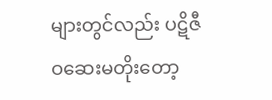များတွင်လည်း ပဋိဇီဝဆေးမတိုးတော့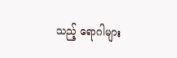သည့် ရောဂါများ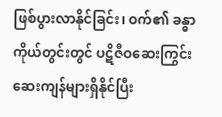ဖြစ်ပွားလာနိုင်ခြင်း၊ ဝက်၏ ခန္ဓာကိုယ်တွင်းတွင် ပဋိဇီဝဆေးကြွင်းဆေးကျန်များရှိနိုင်ပြီး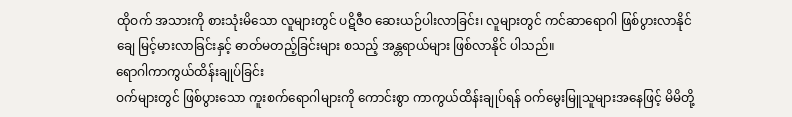ထိုဝက် အသားကို စားသုံးမိသော လူများတွင် ပဋိဇီဝ ဆေးယဉ်ပါးလာခြင်း၊ လူများတွင် ကင်ဆာရောဂါ ဖြစ်ပွားလာနိုင်ချေ မြင့်မားလာခြင်းနှင့် ဓာတ်မတည့်ခြင်းများ စသည့် အန္တရာယ်များ ဖြစ်လာနိုင် ပါသည်။
ရောဂါကာကွယ်ထိန်းချုပ်ခြင်း
ဝက်များတွင် ဖြစ်ပွားသော ကူးစက်ရောဂါများကို ကောင်းစွာ ကာကွယ်ထိန်းချုပ်ရန် ဝက်မွေးမြူသူများအနေဖြင့် မိမိတို့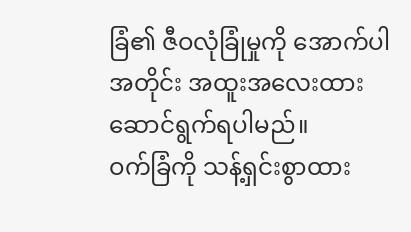ခြံ၏ ဇီဝလုံခြုံမှုကို အောက်ပါအတိုင်း အထူးအလေးထား ဆောင်ရွက်ရပါမည်။
ဝက်ခြံကို သန့်ရှင်းစွာထား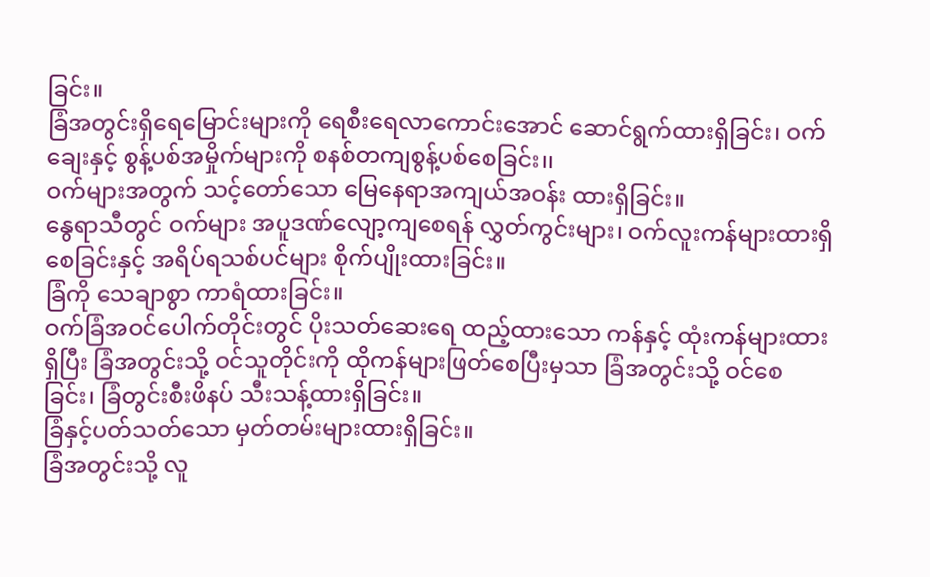ခြင်း။
ခြံအတွင်းရှိရေမြောင်းများကို ရေစီးရေလာကောင်းအောင် ဆောင်ရွက်ထားရှိခြင်း၊ ဝက်ချေးနှင့် စွန့်ပစ်အမှိုက်များကို စနစ်တကျစွန့်ပစ်စေခြင်း၊၊
ဝက်များအတွက် သင့်တော်သော မြေနေရာအကျယ်အဝန်း ထားရှိခြင်း။
နွေရာသီတွင် ဝက်များ အပူဒဏ်လျော့ကျစေရန် လွှတ်ကွင်းများ၊ ဝက်လူးကန်များထားရှိ စေခြင်းနှင့် အရိပ်ရသစ်ပင်များ စိုက်ပျိုးထားခြင်း။
ခြံကို သေချာစွာ ကာရံထားခြင်း။
ဝက်ခြံအဝင်ပေါက်တိုင်းတွင် ပိုးသတ်ဆေးရေ ထည့်ထားသော ကန်နှင့် ထုံးကန်များထားရှိပြီး ခြံအတွင်းသို့ ဝင်သူတိုင်းကို ထိုကန်များဖြတ်စေပြီးမှသာ ခြံအတွင်းသို့ ဝင်စေခြင်း၊ ခြံတွင်းစီးဖိနပ် သီးသန့်ထားရှိခြင်း။
ခြံနှင့်ပတ်သတ်သော မှတ်တမ်းများထားရှိခြင်း။
ခြံအတွင်းသို့ လူ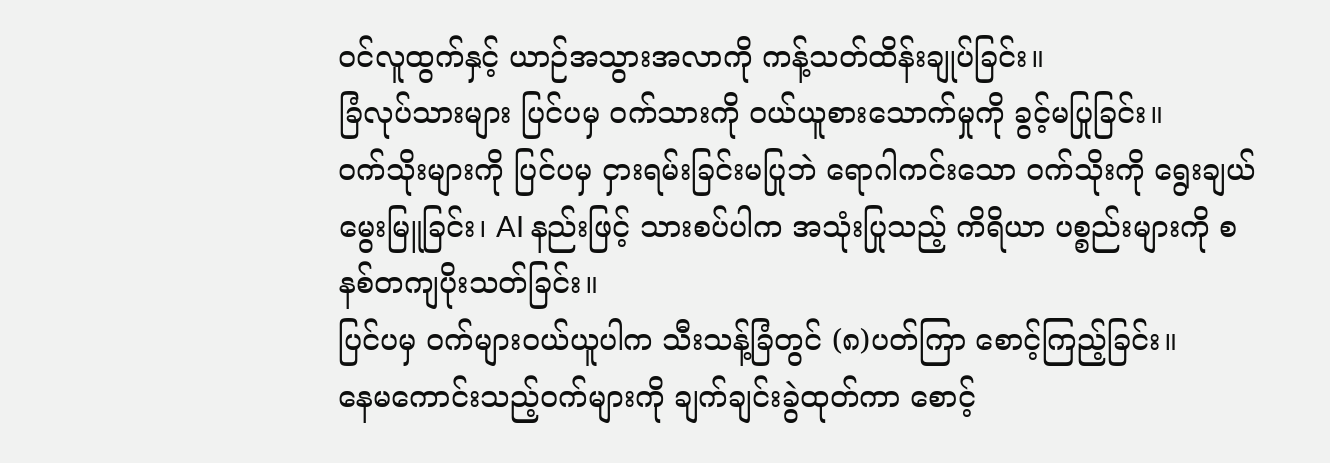ဝင်လူထွက်နှင့် ယာဉ်အသွားအလာကို ကန့်သတ်ထိန်းချုပ်ခြင်း။
ခြံလုပ်သားများ ပြင်ပမှ ဝက်သားကို ဝယ်ယူစားသောက်မှုကို ခွင့်မပြုခြင်း။
ဝက်သိုးများကို ပြင်ပမှ ငှားရမ်းခြင်းမပြုဘဲ ရောဂါကင်းသော ဝက်သိုးကို ရွေးချယ်မွေးမြူခြင်း၊ AI နည်းဖြင့် သားစပ်ပါက အသုံးပြုသည့် ကိရိယာ ပစ္စည်းများကို စနစ်တကျပိုးသတ်ခြင်း။
ပြင်ပမှ ဝက်များဝယ်ယူပါက သီးသန့်ခြံတွင် (၈)ပတ်ကြာ စောင့်ကြည့်ခြင်း။
နေမကောင်းသည့်ဝက်များကို ချက်ချင်းခွဲထုတ်ကာ စောင့်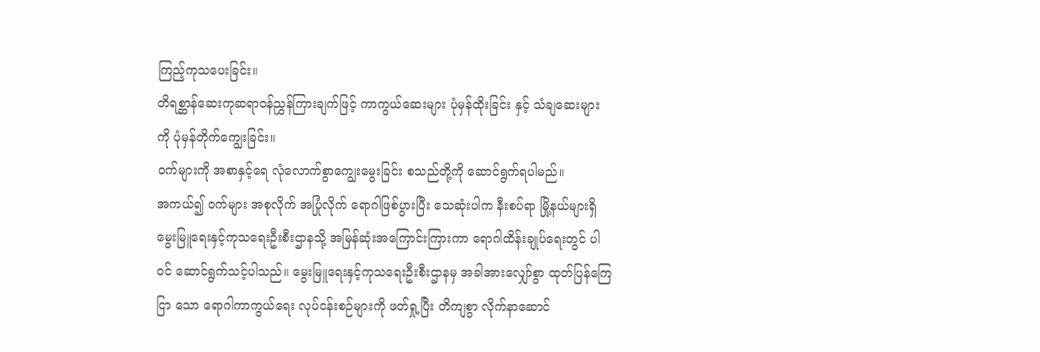ကြည့်ကုသပေးခြင်း။
တိရစ္ဆာန်ဆေးကုဆရာဝန်ညွှန်ကြားချက်ဖြင့် ကာကွယ်ဆေးများ ပုံမှန်ထိုးခြင်း နှင့် သံချဆေးများ ကို ပုံမှန်တိုက်ကျွေးခြင်း။
ဝက်များကို အစာနှင့်ရေ လုံလောက်စွာကျွေးမွေးခြင်း စသည်တို့ကို ဆောင်ရွက်ရပါမည်။
အကယ်၍ ဝက်များ အစုလိုက် အပြုံလိုက် ရောဂါဖြစ်ပွားပြီး သေဆုံးပါက နီးစပ်ရာ မြို့နယ်များရှိ မွေးမြူရေးနှင့်ကုသရေးဦးစီးဌာနသို့ အမြန်ဆုံးအကြောင်းကြားကာ ရောဂါထိန်းချုပ်ရေးတွင် ပါဝင် ဆောင်ရွက်သင့်ပါသည်။ မွေးမြူရေးနှင့်ကုသရေးဦးစီးဌာနမှ အခါအားလျှော်စွာ ထုတ်ပြန်ကြေငြာ သော ရောဂါကာကွယ်ရေး လုပ်ငန်းစဉ်များကို ဖတ်ရှု့ပြီး တိကျစွာ လိုက်နာဆောင်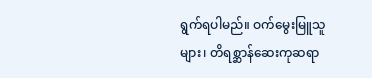ရွက်ရပါမည်။ ဝက်မွေးမြူသူများ၊ တိရစ္ဆာန်ဆေးကုဆရာ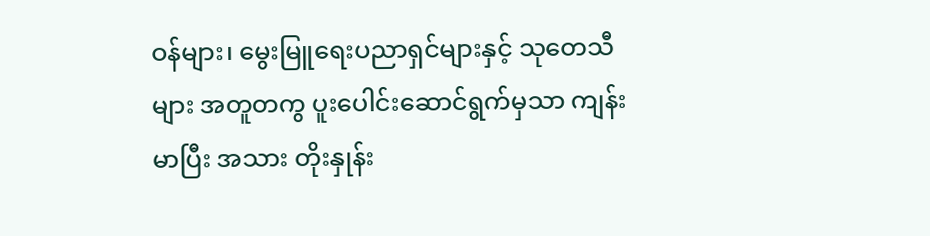ဝန်များ၊ မွေးမြူရေးပညာရှင်များနှင့် သုတေသီများ အတူတကွ ပူးပေါင်းဆောင်ရွက်မှသာ ကျန်းမာပြီး အသား တိုးနှုန်း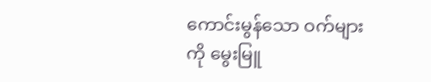ကောင်းမွန်သော ဝက်များကို မွေးမြူ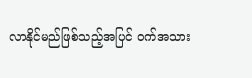လာနိုင်မည်ဖြစ်သည့်အပြင် ဝက်အသား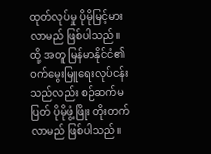ထုတ်လုပ်မှု ပိုမိုမြင့်မားလာမည် ဖြစ်ပါသည်။ ထို့ အတူ မြန်မာနိုင်ငံ၏ ဝက်မွေးမြူရေးလုပ်ငန်းသည်လည်း စဉ်ဆက်မပြတ် ပိုမိုဖွံ့ဖြိုး တိုးတက်လာမည် ဖြစ်ပါသည်။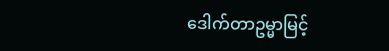ဒေါက်တာဥမ္မာမြင့်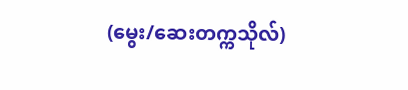(မွေး/ဆေးတက္ကသိုလ်)